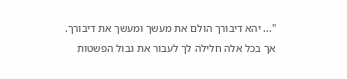"... יהא דיבורך הולם את מעשך ומעשך את דיבורך. אך בכל אלה חלילה לך לעבור את גבול הפשטות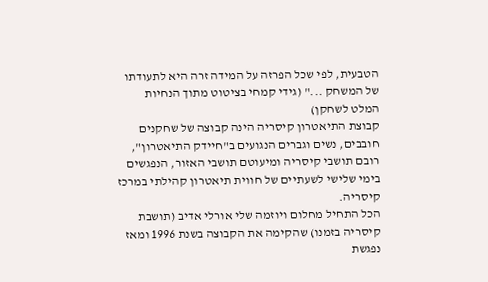הטבעית, לפי שכל הפרזה על המידה זרה היא לתעודתו של המשחק ..." (גידי קמחי בציטוט מתוך הנחיות המלט לשחקן)
קבוצת התיאטרון קיסריה הינה קבוצה של שחקנים חובבים, נשים וגברים הנגועים ב"חיידק התיאטרון", רובם תושבי קיסריה ומיעוטם תושבי האזור, הנפגשים בימי שלישי לשעתיים של חווית תיאטרון קהילתי במרכז קיסריה.
הכל התחיל מחלום ויוזמה שלי אורלי אדיב (תושבת קיסריה בזמנו) שהקימה את הקבוצה בשנת 1996 ומאז נפגשת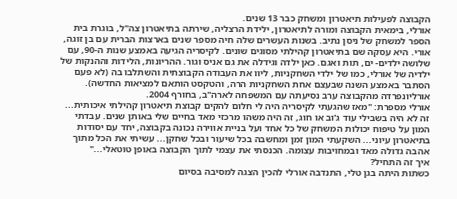הקבוצה לפעילות תיאטרון ומשחק כבר 13 שנים.
אורלי, בימאית הקבוצה ומורה לתיאטרון, ילידת הרצליה, שירתה בתיאטרון צה"ל, בוגרת בית הספר למשחק של ניסן נתיב. בשנות העשרים שלה חיה מספר שנים בארצות הברית עם בן זוגה, אורי. היא עסקה שם בתיאטרון קהילתי מסוגים שונים. לקיסריה הגיעה באמצע שנות ה-90, עם שלושה ילדים- ים, תות ואגם. כאן ילדה וגידלה את גם אניס וגור. ההריונות, הלידות וההנקות של ילדיה של אורלי, כמו של ילדי השחקניות, ליוו את העבודה הקבוצתית והשתלבו בה (לא פעם הסתבר באמצע השנה שבעצם אחת השחקניות הרה, והטקסט הותאם למציאות החדשה).
אורליונפרדה מהקבוצה ערב נסיעתה עם המשפחה לארה"ב, בחורף 2004.
אורלי מספרת: "מאז שהגעתי לקיסריה היה לי חלום להקים קבוצת תיאטרון קהילתי איכותית... זה לא היה בשבילי עוד ג'וב או חוג, זה היה משהו מרכזי מאד בחיים שלי באותן שנים. עבדתי המון על טיפוח יכולות המשחק של כל אחד ועל בניית אווירה נכונה בקבוצה, יחד עם יסודות בתיאטרון עיוני... השקעתי המון זמן ומחשבה בכל שיעור ובכל שחקן... עשיתי את הכל מתוך אהבה גדולה מאד ובמחויבות עצומה. הכנסתי את עצמי לתוך הקבוצה באופן טוטאלי..."
איך זה התחיל?
כשתות היתה בגן טלי, התנדבה אורלי להכין הצגה למסיבה בסיום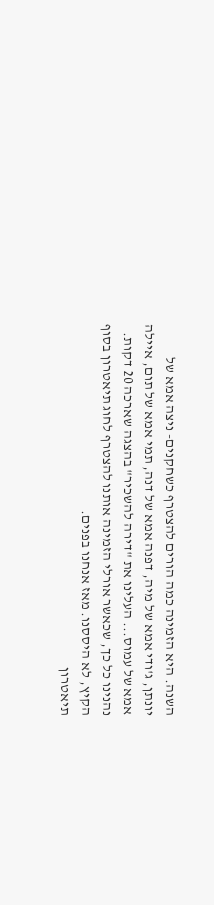השנה. היא הזמינה כמה הורים להצטרף כשחקנים- ניצה אמא של יונתן, ג'ודי אמא של מיה, דפנה אמא של דנה, תמי אמא של תום, איילה אמא של עמוס... העלינו את "דירה להשכיר" בהצגה שארכה 20 דקות. נהנינו כל כך, שכאשר אורלי הזמינה אותנו להצטרף לחוג תיאטרון בסוף הקיץ, לא היססנו. מאז אנחנו בפנים.
תיאטרון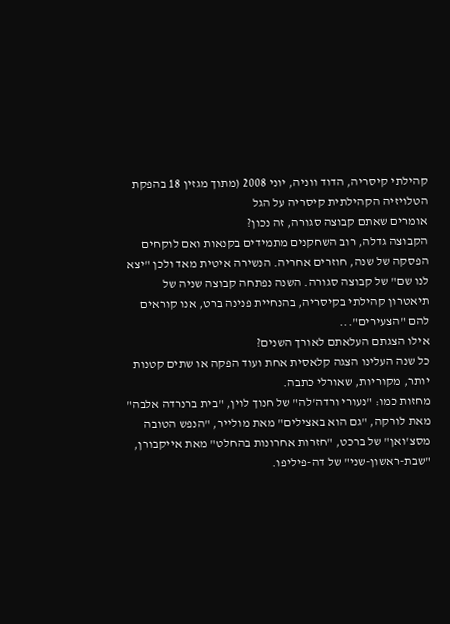קהילתי קיסריה, הדוד ווניה, יוני 2008 (מתוך מגזין 18 בהפקת הטלויזיה הקהילתית קיסריה על הגל
אומרים שאתם קבוצה סגורה, זה נכון?
הקבוצה גדלה, רוב השחקנים מתמידים בקנאות ואם לוקחים הפסקה של שנה, חוזרים אחריה. הנשירה איטית מאד ולכן "יצא לנו שם" של קבוצה סגורה. השנה נפתחה קבוצה שניה של תיאטרון קהילתי בקיסריה, בהנחיית פנינה ברט, אנו קוראים להם "הצעירים"...
אילו הצגתם העלאתם לאורך השנים?
כל שנה העלינו הצגה קלאסית אחת ועוד הפקה או שתים קטנות יותר, מקוריות, שאורלי כתבה.
מחזות כמו: "נעורי ורדה'לה" של חנוך לוין, "בית ברנרדה אלבה" מאת לורקה, "גם הוא באצילים" מאת מולייר, "הנפש הטובה מסצ'ואן" של ברכט, "חזרות אחרונות בהחלט" מאת אייקבורן, "שבת-ראשון-שני" של דה-פיליפו.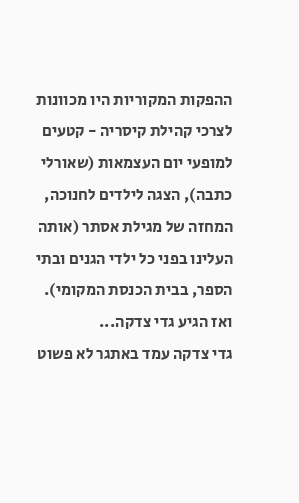ההפקות המקוריות היו מכוונות לצרכי קהילת קיסריה - קטעים למופעי יום העצמאות (שאורלי כתבה), הצגה לילדים לחנוכה, המחזה של מגילת אסתר (אותה העלינו בפני כל ילדי הגנים ובתי הספר, בבית הכנסת המקומי).
ואז הגיע גדי צדקה...
גדי צדקה עמד באתגר לא פשוט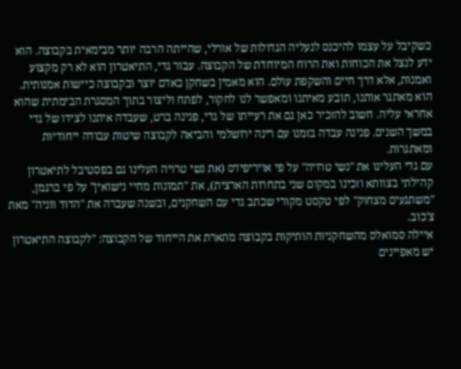כשקיבל על עצמו להיכנס לנעליה הגדולות של אורלי, שהייתה הרבה יותר מבימאית בקבוצה. הוא ידע לנצל את הכוחות ואת הרוח המיוחדת של הקבוצה. עבור גדי, התיאטרון הוא לא רק מקצוע ואמנות, אלא דרך חיים והשקפת עולם. הוא מאמין בשחקן כאדם יוצר ובקבוצה כיישות אמנותית. הוא מאתגר אותנו, תובע מאיתנו ומאפשר לנו לחקור, לפתח וליצור בתוך המסגרת הבימתית שהוא אחראי עליה. חשוב להזכיר כאן גם את רעייתו של גדי, פנינה ברט, שעבדה איתנו לצידו של גדי במשך השנים. פנינה עבדה בזמנו עם רינה ירושלמי והביאה לקבוצה שיטות עבודה ייחודיות ומאתגרות.
עם גדי העלינו את "נשי טרויה" על פי אויריפידס (את נשי טרויה העלינו גם בפסטיבל לתיאטרון קהילתי בצוותא וזכינו במקום שני בתחרות הארצית), את "תמונות מחיי נישואין" על פי ברגמן, "משתגעים מצחוק" לפי טקסט מקורי שכתב גדי עם השחקנים, ובשנה שעברה את "הדוד ווניה" מאת צ'כוב.
איילה סמואלס מהשחקניות הותיקות בקבוצה מתארת את הייחוד של הקבוצה: "לקבוצה התיאטרון יש מאפיינים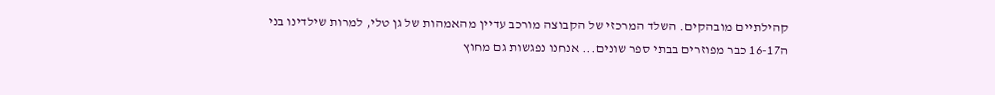קהילתיים מובהקים. השלד המרכזי של הקבוצה מורכב עדיין מהאמהות של גן טלי, למרות שילדינו בני ה16-17 כבר מפוזרים בבתי ספר שונים... אנחנו נפגשות גם מחוץ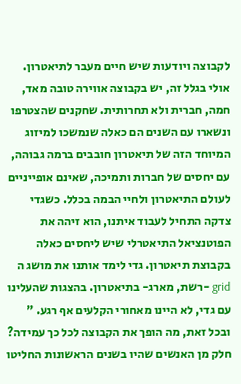לקבוצה ויודעות שיש חיים מעבר לתיאטרון. אולי בגלל זה, יש בקבוצה אווירה טובה מאד, חמה, חברית ולא תחרותית. שחקנים שהצטרפו ונשארו עם השנים הם כאלה שנמשכו למיזוג המיוחד הזה של תיאטרון חובבים ברמה גבוהה, עם יחסים של חברות ותמיכה, שאינם אופייניים לעולם התיאטרון ולחיי הבמה בכלל. כשגדי צדקה התחיל לעבוד איתנו, הוא זיהה את הפוטנציאל התיאטרלי שיש ליחסים כאלה בקבוצת תיאטרון. גדי לימד אותנו את מושג ה grid -רשת, מארג- בתיאטרון. בהצגות שהעלינו עם גדי, לא היינו מאחורי הקלעים אף רגע. "
ובכל זאת, מה הופך את הקבוצה לכל כך עמידה?
חלק מן האנשים שהיו בשנים הראשונות החליטו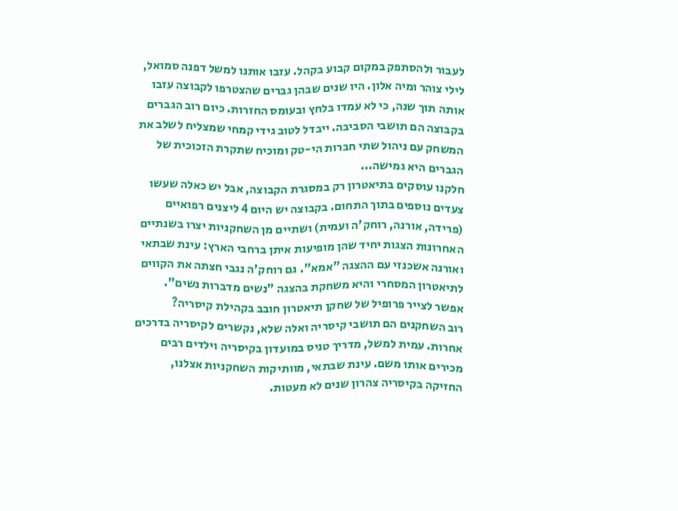לעבור ולהסתפק במקום קבוע בקהל. עזבו אותנו למשל דפנה סמואל, לילי צוהר ומיה אלון. היו שנים שבהן גברים שהצטרפו לקבוצה עזבו אותה תוך שנה, כי לא עמדו בלחץ ובעומס החזרות. כיום רוב הגברים בקבוצה הם תושבי הסביבה. ייבדל לטוב גידי קמחי שמצליח לשלב את המשחק עם ניהול שתי חברות הי-טק ומוכיח שתקרת הזכוכית של הגברים היא גמישה...
חלקנו עוסקים בתיאטרון רק במסגרת הקבוצה, אבל יש כאלה שעשו צעדים נוספים בתוך התחום. בקבוצה יש היום 4 ליצנים רפואיים (פרידה, אורנה, רוחק'ה ועמית) ושתיים מן השחקניות יצרו בשנתיים האחרונות הצגות יחיד שהן מופיעות איתן ברחבי הארץ: עינת שבתאי ואורנה אשכנזי עם ההצגה "אמא". גם רוחק'ה נגבי חצתה את הקווים לתיאטרון המסחרי והיא משחקת בהצגה "נשים מדברות נשים".
אפשר לצייר פרופיל של שחקן תיאטרון חובב בקהילת קיסריה?
רוב השחקנים הם תושבי קיסריה ואלה שלא, נקשרים לקיסריה בדרכים אחרות. עמית למשל, מדריך טניס במועדון בקיסריה וילדים רבים מכירים אותו משם. עינת שבתאי, מוותיקות השחקניות אצלנו, החזיקה בקיסריה צהרון שנים לא מעטות.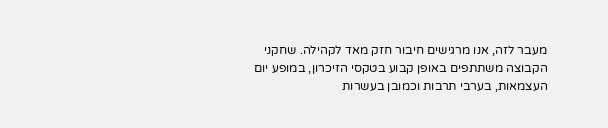מעבר לזה, אנו מרגישים חיבור חזק מאד לקהילה. שחקני הקבוצה משתתפים באופן קבוע בטקסי הזיכרון, במופע יום העצמאות, בערבי תרבות וכמובן בעשרות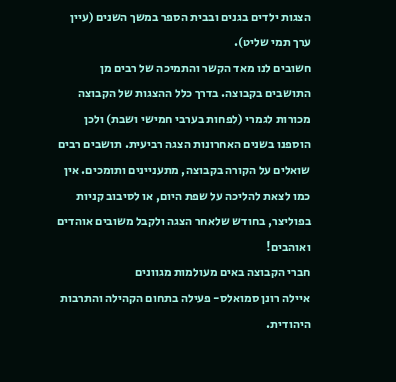הצגות ילדים בגנים ובבית הספר במשך השנים (עיין ערך תמי שליט).
חשובים לנו מאד הקשר והתמיכה של רבים מן התושבים בקבוצה. בדרך כלל ההצגות של הקבוצה מכורות לגמרי (לפחות בערבי חמישי ושבת) ולכן הוספנו בשנים האחרונות הצגה רביעית. תושבים רבים שואלים על הקורה בקבוצה, מתעניינים ותומכים. אין כמו לצאת להליכה על שפת היום, או לסיבוב קניות בפוליצר, בחודש שלאחר הצגה ולקבל משובים אוהדים ואוהבים!
חברי הקבוצה באים מעולמות מגוונים
איילה רונן סמואלס- פעילה בתחום הקהילה והתרבות היהודית.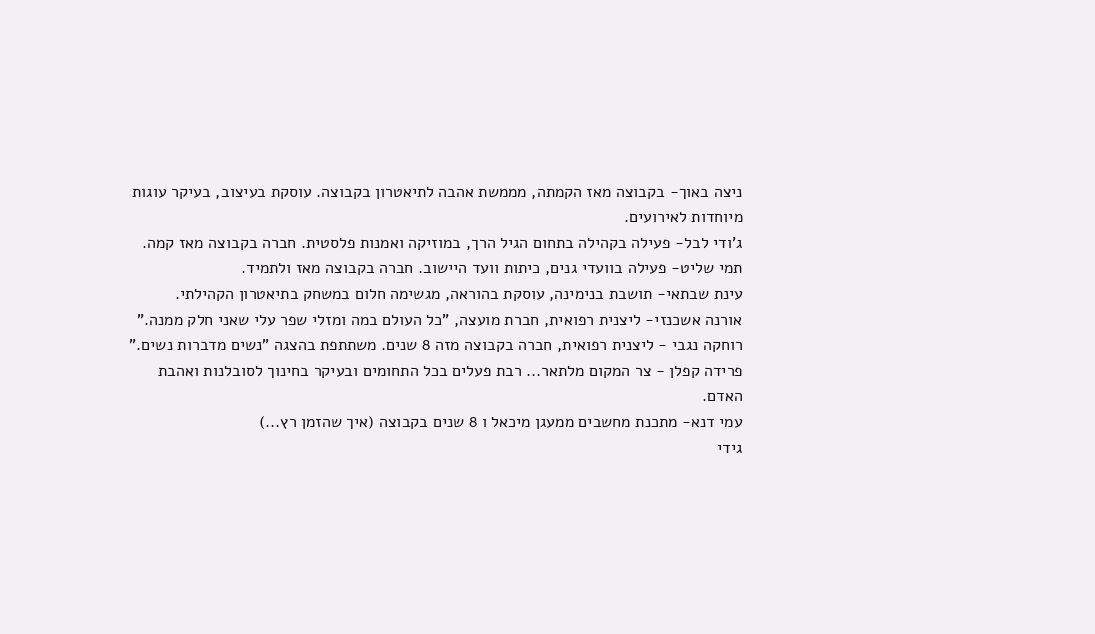ניצה באוך- בקבוצה מאז הקמתה, מממשת אהבה לתיאטרון בקבוצה. עוסקת בעיצוב, בעיקר עוגות מיוחדות לאירועים.
ג'ודי לבל- פעילה בקהילה בתחום הגיל הרך, במוזיקה ואמנות פלסטית. חברה בקבוצה מאז קמה.
תמי שליט- פעילה בוועדי גנים, כיתות וועד היישוב. חברה בקבוצה מאז ולתמיד.
עינת שבתאי- תושבת בנימינה, עוסקת בהוראה, מגשימה חלום במשחק בתיאטרון הקהילתי.
אורנה אשכנזי- ליצנית רפואית, חברת מועצה, "כל העולם במה ומזלי שפר עלי שאני חלק ממנה."
רוחקה נגבי - ליצנית רפואית, חברה בקבוצה מזה 8 שנים. משתתפת בהצגה "נשים מדברות נשים."
פרידה קפלן - צר המקום מלתאר... רבת פעלים בכל התחומים ובעיקר בחינוך לסובלנות ואהבת האדם.
עמי דנא- מתכנת מחשבים ממעגן מיכאל ו 8 שנים בקבוצה (איך שהזמן רץ...)
גידי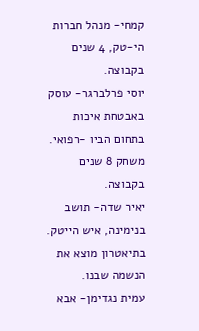קמחי- מנהל חברות הי-טק, 4 שנים בקבוצה.
יוסי פרלברגר- עוסק באבטחת איכות בתחום הביו -רפואי. משחק 8 שנים בקבוצה.
יאיר שדה- תושב בנימינה, איש הייטק. בתיאטרון מוצא את הנשמה שבנו.
עמית נגדימן- אבא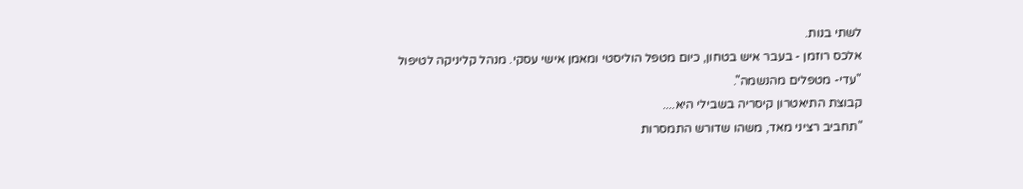לשתי בנות.
אלכס רוזמן - בעבר איש בטחון, כיום מטפל הוליסטי ומאמן אישי עסקי. מנהל קליניקה לטיפול "עדי- מטפלים מהנשמה".
קבוצת התיאטרון קיסריה בשבילי היא....
"תחביב רציני מאד, משהו שדורש התמסרות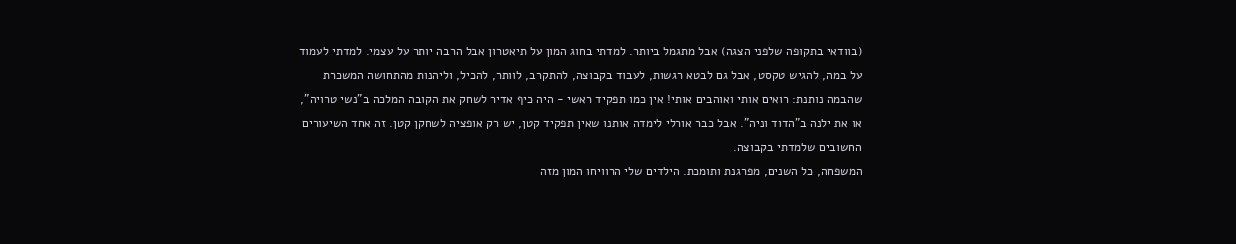(בוודאי בתקופה שלפני הצגה) אבל מתגמל ביותר. למדתי בחוג המון על תיאטרון אבל הרבה יותר על עצמי. למדתי לעמוד על במה, להגיש טקסט, אבל גם לבטא רגשות, לעבוד בקבוצה, להתקרב, לוותר, להכיל, וליהנות מהתחושה המשכרת שהבמה נותנת: רואים אותי ואוהבים אותי! אין כמו תפקיד ראשי - היה כיף אדיר לשחק את הקובה המלכה ב"נשי טרויה", או את ילנה ב"הדוד וניה". אבל כבר אורלי לימדה אותנו שאין תפקיד קטן, יש רק אופציה לשחקן קטן. זה אחד השיעורים החשובים שלמדתי בקבוצה.
המשפחה, כל השנים, מפרגנת ותומכת. הילדים שלי הרוויחו המון מזה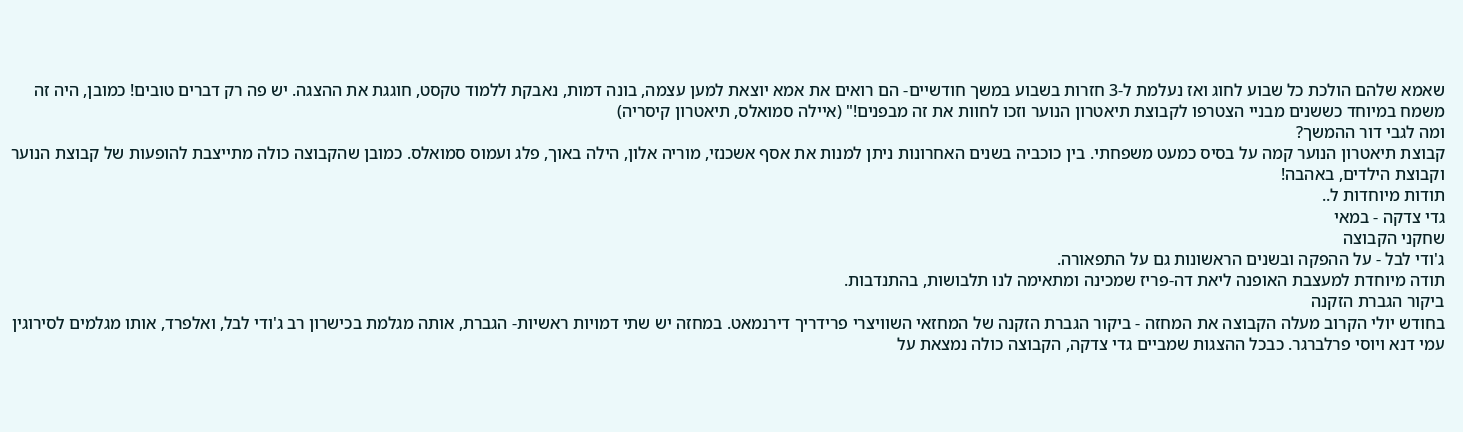שאמא שלהם הולכת כל שבוע לחוג ואז נעלמת ל-3 חזרות בשבוע במשך חודשיים- הם רואים את אמא יוצאת למען עצמה, בונה דמות, נאבקת ללמוד טקסט, חוגגת את ההצגה. יש פה רק דברים טובים! כמובן, היה זה משמח במיוחד כששנים מבניי הצטרפו לקבוצת תיאטרון הנוער וזכו לחוות את זה מבפנים!" (איילה סמואלס, תיאטרון קיסריה)
ומה לגבי דור ההמשך?
קבוצת תיאטרון הנוער קמה על בסיס כמעט משפחתי. בין כוכביה בשנים האחרונות ניתן למנות את אסף אשכנזי, מוריה אלון, הילה באוך, פלג ועמוס סמואלס. כמובן שהקבוצה כולה מתייצבת להופעות של קבוצת הנוער וקבוצת הילדים, באהבה!
תודות מיוחדות ל..
גדי צדקה - במאי
שחקני הקבוצה
ג'ודי לבל - על ההפקה ובשנים הראשונות גם על התפאורה.
תודה מיוחדת למעצבת האופנה ליאת דה-פריז שמכינה ומתאימה לנו תלבושות, בהתנדבות.
ביקור הגברת הזקנה
בחודש יולי הקרוב מעלה הקבוצה את המחזה - ביקור הגברת הזקנה של המחזאי השוויצרי פרידריך דירנמאט. במחזה יש שתי דמויות ראשיות- הגברת, אותה מגלמת בכישרון רב ג'ודי לבל, ואלפרד, אותו מגלמים לסירוגין עמי דנא ויוסי פרלברגר. כבכל ההצגות שמביים גדי צדקה, הקבוצה כולה נמצאת על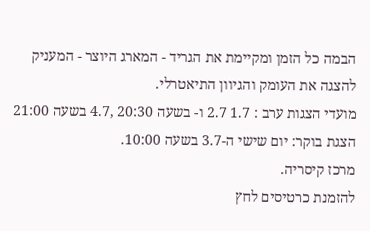הבמה כל הזמן ומקיימת את הגריד - המארג היוצר - המעניק להצגה את העומק והגיוון התיאטרלי.
מועדי הצגות ערב : 1.7 2.7 ו- בשעה 20:30 ,4.7 בשעה 21:00
הצגת בוקר: יום שישי ה-3.7 בשעה 10:00.
מרכז קיסריה.
להזמנת כרטיסים לחץ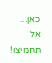כאן...
אל תחמיצו!